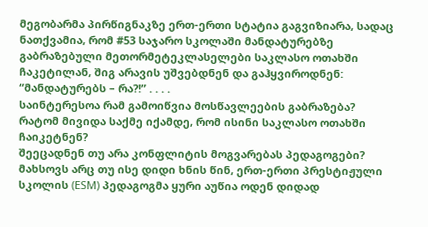მეგობარმა პირწიგნაკზე ერთ-ერთი სტატია გაგვიზიარა, სადაც ნათქვამია, რომ #53 საჯარო სკოლაში მანდატურებზე გაბრაზებული მეთორმეტეკლასელები საკლასო ოთახში ჩაკეტილან, შიგ არავის უშვებდნენ და გაჰყვიროდნენ: “მანდატურებს – რა?!” . . . .
საინტერესოა რამ გამოიწვია მოსწავლეების გაბრაზება?
რატომ მივიდა საქმე იქამდე, რომ ისინი საკლასო ოთახში ჩაიკეტნენ?
შეეცადნენ თუ არა კონფლიტის მოგვარებას პედაგოგები?
მახსოვს არც თუ ისე დიდი ხნის წინ, ერთ-ერთი პრესტიჟული სკოლის (ESM) პედაგოგმა ყური აუწია ოდენ დიდად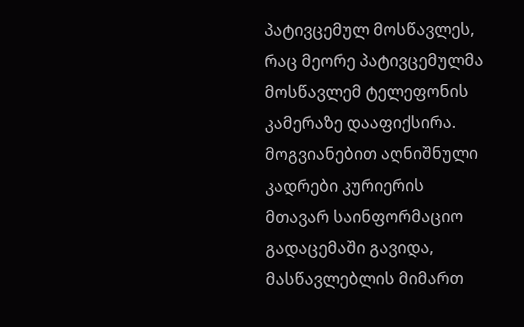პატივცემულ მოსწავლეს, რაც მეორე პატივცემულმა მოსწავლემ ტელეფონის კამერაზე დააფიქსირა. მოგვიანებით აღნიშნული კადრები კურიერის მთავარ საინფორმაციო გადაცემაში გავიდა, მასწავლებლის მიმართ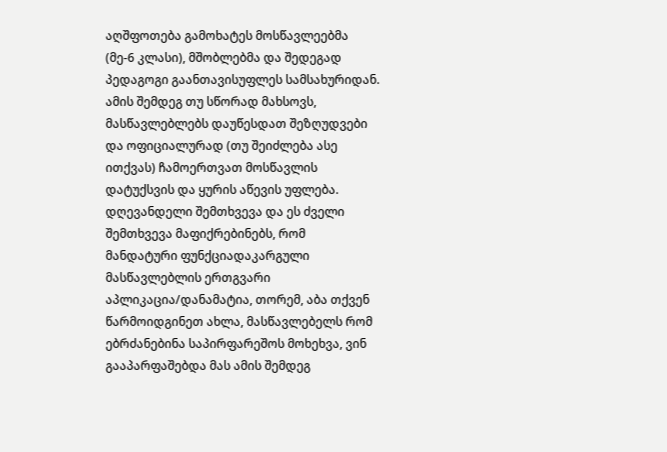აღშფოთება გამოხატეს მოსწავლეებმა (მე-6 კლასი), მშობლებმა და შედეგად პედაგოგი გაანთავისუფლეს სამსახურიდან.
ამის შემდეგ თუ სწორად მახსოვს, მასწავლებლებს დაუწესდათ შეზღუდვები და ოფიციალურად (თუ შეიძლება ასე ითქვას) ჩამოერთვათ მოსწავლის დატუქსვის და ყურის აწევის უფლება.
დღევანდელი შემთხვევა და ეს ძველი შემთხვევა მაფიქრებინებს, რომ მანდატური ფუნქციადაკარგული მასწავლებლის ერთგვარი აპლიკაცია/დანამატია, თორემ, აბა თქვენ წარმოიდგინეთ ახლა, მასწავლებელს რომ ებრძანებინა საპირფარეშოს მოხეხვა, ვინ გააპარფაშებდა მას ამის შემდეგ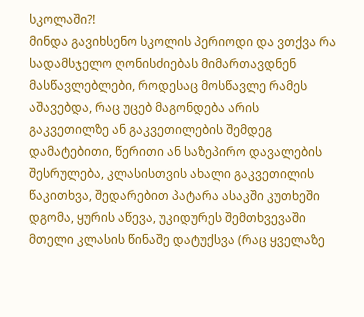სკოლაში?!
მინდა გავიხსენო სკოლის პერიოდი და ვთქვა რა სადამსჯელო ღონისძიებას მიმართავდნენ მასწავლებლები, როდესაც მოსწავლე რამეს აშავებდა, რაც უცებ მაგონდება არის გაკვეთილზე ან გაკვეთილების შემდეგ დამატებითი, წერითი ან საზეპირო დავალების შესრულება, კლასისთვის ახალი გაკვეთილის წაკითხვა, შედარებით პატარა ასაკში კუთხეში დგომა, ყურის აწევა, უკიდურეს შემთხვევაში მთელი კლასის წინაშე დატუქსვა (რაც ყველაზე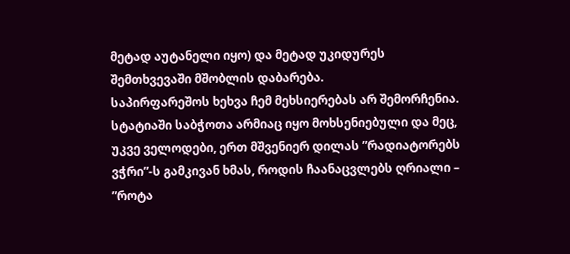მეტად აუტანელი იყო) და მეტად უკიდურეს შემთხვევაში მშობლის დაბარება.
საპირფარეშოს ხეხვა ჩემ მეხსიერებას არ შემორჩენია.
სტატიაში საბჭოთა არმიაც იყო მოხსენიებული და მეც, უკვე ველოდები, ერთ მშვენიერ დილას ”რადიატორებს ვჭრი”-ს გამკივან ხმას, როდის ჩაანაცვლებს ღრიალი – ”როტა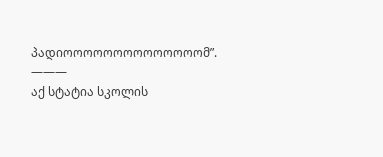პადიოოოოოოოოოოოოოომ”.
———
აქ სტატია სკოლის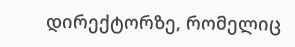დირექტორზე, რომელიც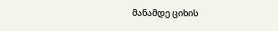მანამდე ციხის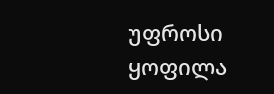უფროსი ყოფილა